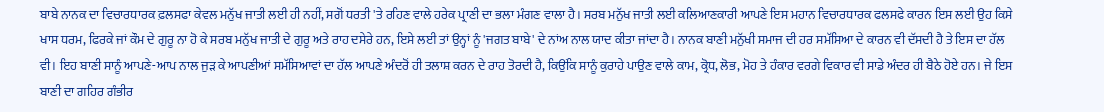ਬਾਬੇ ਨਾਨਕ ਦਾ ਵਿਚਾਰਧਾਰਕ ਫ਼ਲਸਫਾ ਕੇਵਲ ਮਨੁੱਖ ਜਾਤੀ ਲਈ ਹੀ ਨਹੀਂ, ਸਗੋਂ ਧਰਤੀ 'ਤੇ ਰਹਿਣ ਵਾਲੇ ਹਰੇਕ ਪ੍ਰਾਣੀ ਦਾ ਭਲਾ ਮੰਗਣ ਵਾਲਾ ਹੈ। ਸਰਬ ਮਨੁੱਖ ਜਾਤੀ ਲਈ ਕਲਿਆਣਕਾਰੀ ਆਪਣੇ ਇਸ ਮਹਾਨ ਵਿਚਾਰਧਾਰਕ ਫਲਸਫੇ ਕਾਰਨ ਇਸ ਲਈ ਉਹ ਕਿਸੇ ਖਾਸ ਧਰਮ, ਫਿਰਕੇ ਜਾਂ ਕੌਮ ਦੇ ਗੁਰੂ ਨਾ ਹੋ ਕੇ ਸਰਬ ਮਨੁੱਖ ਜਾਤੀ ਦੇ ਗੁਰੂ ਅਤੇ ਰਾਹ ਦਸੇਰੇ ਹਨ, ਇਸੇ ਲਈ ਤਾਂ ਉਨ੍ਹਾਂ ਨੂੰ 'ਜਗਤ ਬਾਬੇ' ਦੇ ਨਾਂਅ ਨਾਲ ਯਾਦ ਕੀਤਾ ਜਾਂਦਾ ਹੈ। ਨਾਨਕ ਬਾਣੀ ਮਨੁੱਖੀ ਸਮਾਜ ਦੀ ਹਰ ਸਮੱਸਿਆ ਦੇ ਕਾਰਨ ਵੀ ਦੱਸਦੀ ਹੈ ਤੇ ਇਸ ਦਾ ਹੱਲ ਵੀ। ਇਹ ਬਾਣੀ ਸਾਨੂੰ ਆਪਣੇ-ਆਪ ਨਾਲ ਜੁੜ ਕੇ ਆਪਣੀਆਂ ਸਮੱਸਿਆਵਾਂ ਦਾ ਹੱਲ ਆਪਣੇ ਅੰਦਰੋਂ ਹੀ ਤਲਾਸ਼ ਕਰਨ ਦੇ ਰਾਹ ਤੋਰਦੀ ਹੈ, ਕਿਉਂਕਿ ਸਾਨੂੰ ਕੁਰਾਹੇ ਪਾਉਣ ਵਾਲੇ ਕਾਮ, ਕ੍ਰੋਧ, ਲੋਭ, ਮੋਹ ਤੇ ਹੰਕਾਰ ਵਰਗੇ ਵਿਕਾਰ ਵੀ ਸਾਡੇ ਅੰਦਰ ਹੀ ਬੈਠੇ ਹੋਏ ਹਨ। ਜੇ ਇਸ ਬਾਣੀ ਦਾ ਗਹਿਰ ਗੰਭੀਰ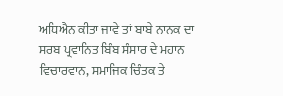ਅਧਿਐਨ ਕੀਤਾ ਜਾਵੇ ਤਾਂ ਬਾਬੇ ਨਾਨਕ ਦਾ ਸਰਬ ਪ੍ਰਵਾਨਿਤ ਬਿੰਬ ਸੰਸਾਰ ਦੇ ਮਹਾਨ ਵਿਚਾਰਵਾਨ, ਸਮਾਜਿਕ ਚਿੰਤਕ ਤੇ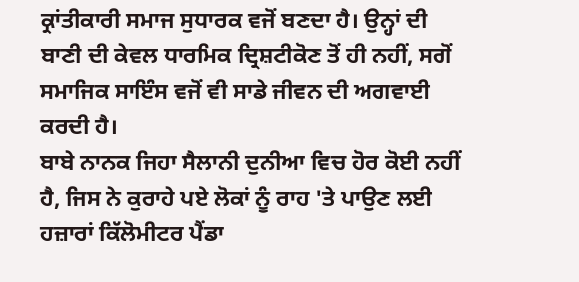ਕ੍ਰਾਂਤੀਕਾਰੀ ਸਮਾਜ ਸੁਧਾਰਕ ਵਜੋਂ ਬਣਦਾ ਹੈ। ਉਨ੍ਹਾਂ ਦੀ ਬਾਣੀ ਦੀ ਕੇਵਲ ਧਾਰਮਿਕ ਦ੍ਰਿਸ਼ਟੀਕੋਣ ਤੋਂ ਹੀ ਨਹੀਂ, ਸਗੋਂ ਸਮਾਜਿਕ ਸਾਇੰਸ ਵਜੋਂ ਵੀ ਸਾਡੇ ਜੀਵਨ ਦੀ ਅਗਵਾਈ ਕਰਦੀ ਹੈ।
ਬਾਬੇ ਨਾਨਕ ਜਿਹਾ ਸੈਲਾਨੀ ਦੁਨੀਆ ਵਿਚ ਹੋਰ ਕੋਈ ਨਹੀਂ ਹੈ, ਜਿਸ ਨੇ ਕੁਰਾਹੇ ਪਏ ਲੋਕਾਂ ਨੂੰ ਰਾਹ 'ਤੇ ਪਾਉਣ ਲਈ ਹਜ਼ਾਰਾਂ ਕਿੱਲੋਮੀਟਰ ਪੈਂਡਾ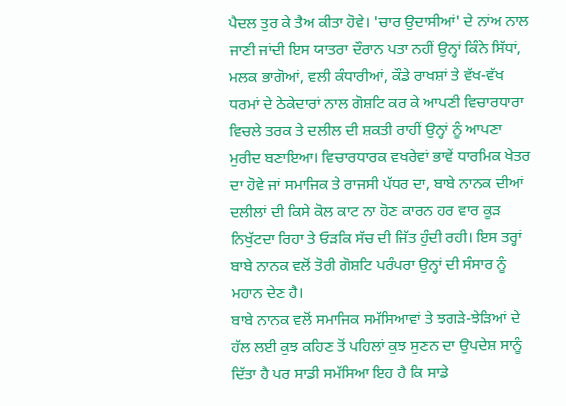ਪੈਦਲ ਤੁਰ ਕੇ ਤੈਅ ਕੀਤਾ ਹੋਵੇ। 'ਚਾਰ ਉਦਾਸੀਆਂ' ਦੇ ਨਾਂਅ ਨਾਲ ਜਾਣੀ ਜਾਂਦੀ ਇਸ ਯਾਤਰਾ ਦੌਰਾਨ ਪਤਾ ਨਹੀਂ ਉਨ੍ਹਾਂ ਕਿੰਨੇ ਸਿੱਧਾਂ, ਮਲਕ ਭਾਗੋਆਂ, ਵਲੀ ਕੰਧਾਰੀਆਂ, ਕੌਡੇ ਰਾਖਸ਼ਾਂ ਤੇ ਵੱਖ-ਵੱਖ ਧਰਮਾਂ ਦੇ ਠੇਕੇਦਾਰਾਂ ਨਾਲ ਗੋਸ਼ਟਿ ਕਰ ਕੇ ਆਪਣੀ ਵਿਚਾਰਧਾਰਾ ਵਿਚਲੇ ਤਰਕ ਤੇ ਦਲੀਲ ਦੀ ਸ਼ਕਤੀ ਰਾਹੀਂ ਉਨ੍ਹਾਂ ਨੂੰ ਆਪਣਾ ਮੁਰੀਦ ਬਣਾਇਆ। ਵਿਚਾਰਧਾਰਕ ਵਖਰੇਵਾਂ ਭਾਵੇਂ ਧਾਰਮਿਕ ਖੇਤਰ ਦਾ ਹੋਵੇ ਜਾਂ ਸਮਾਜਿਕ ਤੇ ਰਾਜਸੀ ਪੱਧਰ ਦਾ, ਬਾਬੇ ਨਾਨਕ ਦੀਆਂ ਦਲੀਲਾਂ ਦੀ ਕਿਸੇ ਕੋਲ ਕਾਟ ਨਾ ਹੋਣ ਕਾਰਨ ਹਰ ਵਾਰ ਕੂੜ ਨਿਖੁੱਟਦਾ ਰਿਹਾ ਤੇ ਓੜਕਿ ਸੱਚ ਦੀ ਜਿੱਤ ਹੁੰਦੀ ਰਹੀ। ਇਸ ਤਰ੍ਹਾਂ ਬਾਬੇ ਨਾਨਕ ਵਲੋਂ ਤੋਰੀ ਗੋਸ਼ਟਿ ਪਰੰਪਰਾ ਉਨ੍ਹਾਂ ਦੀ ਸੰਸਾਰ ਨੂੰ ਮਹਾਨ ਦੇਣ ਹੈ।
ਬਾਬੇ ਨਾਨਕ ਵਲੋਂ ਸਮਾਜਿਕ ਸਮੱਸਿਆਵਾਂ ਤੇ ਝਗੜੇ-ਝੇੜਿਆਂ ਦੇ ਹੱਲ ਲਈ ਕੁਝ ਕਹਿਣ ਤੋਂ ਪਹਿਲਾਂ ਕੁਝ ਸੁਣਨ ਦਾ ਉਪਦੇਸ਼ ਸਾਨੂੰ ਦਿੱਤਾ ਹੈ ਪਰ ਸਾਡੀ ਸਮੱਸਿਆ ਇਹ ਹੈ ਕਿ ਸਾਡੇ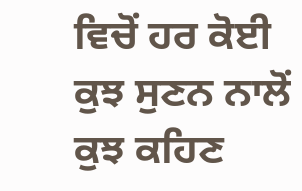ਵਿਚੋਂ ਹਰ ਕੋਈ ਕੁਝ ਸੁਣਨ ਨਾਲੋਂ ਕੁਝ ਕਹਿਣ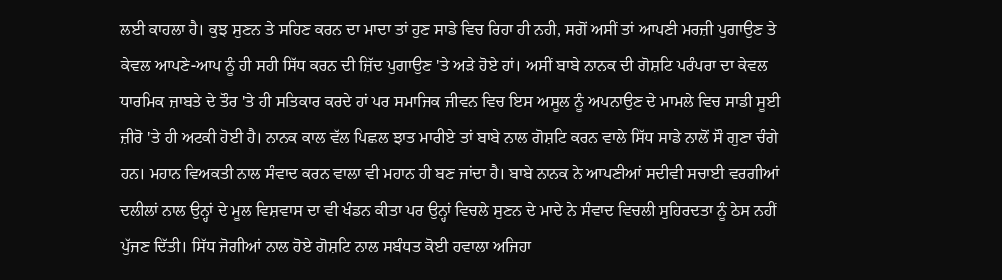ਲਈ ਕਾਹਲਾ ਹੈ। ਕੁਝ ਸੁਣਨ ਤੇ ਸਹਿਣ ਕਰਨ ਦਾ ਮਾਦਾ ਤਾਂ ਹੁਣ ਸਾਡੇ ਵਿਚ ਰਿਹਾ ਹੀ ਨਹੀ, ਸਗੋਂ ਅਸੀਂ ਤਾਂ ਆਪਣੀ ਮਰਜ਼ੀ ਪੁਗਾਉਣ ਤੇ ਕੇਵਲ ਆਪਣੇ-ਆਪ ਨੂੰ ਹੀ ਸਹੀ ਸਿੱਧ ਕਰਨ ਦੀ ਜ਼ਿੱਦ ਪੁਗਾਉਣ 'ਤੇ ਅੜੇ ਹੋਏ ਹਾਂ। ਅਸੀਂ ਬਾਬੇ ਨਾਨਕ ਦੀ ਗੋਸ਼ਟਿ ਪਰੰਪਰਾ ਦਾ ਕੇਵਲ ਧਾਰਮਿਕ ਜ਼ਾਬਤੇ ਦੇ ਤੌਰ 'ਤੇ ਹੀ ਸਤਿਕਾਰ ਕਰਦੇ ਹਾਂ ਪਰ ਸਮਾਜਿਕ ਜੀਵਨ ਵਿਚ ਇਸ ਅਸੂਲ ਨੂੰ ਅਪਨਾਉਣ ਦੇ ਮਾਮਲੇ ਵਿਚ ਸਾਡੀ ਸੂਈ ਜ਼ੀਰੋ 'ਤੇ ਹੀ ਅਟਕੀ ਹੋਈ ਹੈ। ਨਾਨਕ ਕਾਲ ਵੱਲ ਪਿਛਲ ਝਾਤ ਮਾਰੀਏ ਤਾਂ ਬਾਬੇ ਨਾਲ ਗੋਸ਼ਟਿ ਕਰਨ ਵਾਲੇ ਸਿੱਧ ਸਾਡੇ ਨਾਲੋਂ ਸੌ ਗੁਣਾ ਚੰਗੇ ਹਨ। ਮਹਾਨ ਵਿਅਕਤੀ ਨਾਲ ਸੰਵਾਦ ਕਰਨ ਵਾਲਾ ਵੀ ਮਹਾਨ ਹੀ ਬਣ ਜਾਂਦਾ ਹੈ। ਬਾਬੇ ਨਾਨਕ ਨੇ ਆਪਣੀਆਂ ਸਦੀਵੀ ਸਚਾਈ ਵਰਗੀਆਂ ਦਲੀਲਾਂ ਨਾਲ ਉਨ੍ਹਾਂ ਦੇ ਮੂਲ ਵਿਸ਼ਵਾਸ ਦਾ ਵੀ ਖੰਡਨ ਕੀਤਾ ਪਰ ਉਨ੍ਹਾਂ ਵਿਚਲੇ ਸੁਣਨ ਦੇ ਮਾਦੇ ਨੇ ਸੰਵਾਦ ਵਿਚਲੀ ਸੁਹਿਰਦਤਾ ਨੂੰ ਠੇਸ ਨਹੀਂ ਪੁੱਜਣ ਦਿੱਤੀ। ਸਿੱਧ ਜੋਗੀਆਂ ਨਾਲ ਹੋਏ ਗੋਸ਼ਟਿ ਨਾਲ ਸਬੰਧਤ ਕੋਈ ਹਵਾਲਾ ਅਜਿਹਾ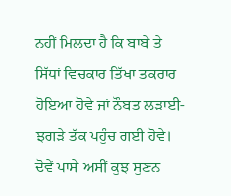ਨਹੀਂ ਮਿਲਦਾ ਹੈ ਕਿ ਬਾਬੇ ਤੇ ਸਿੱਧਾਂ ਵਿਚਕਾਰ ਤਿੱਖਾ ਤਕਰਾਰ ਹੋਇਆ ਹੋਵੇ ਜਾਂ ਨੌਬਤ ਲੜਾਈ-ਝਗੜੇ ਤੱਕ ਪਹੁੰਚ ਗਈ ਹੋਵੇ। ਦੋਵੇਂ ਪਾਸੇ ਅਸੀਂ ਕੁਝ ਸੁਣਨ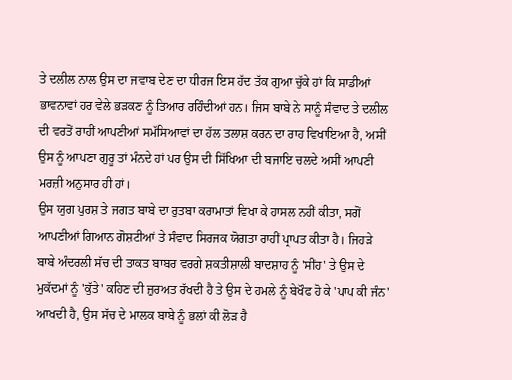ਤੇ ਦਲੀਲ ਨਾਲ ਉਸ ਦਾ ਜਵਾਬ ਦੇਣ ਦਾ ਧੀਰਜ ਇਸ ਹੱਦ ਤੱਕ ਗੁਆ ਚੁੱਕੇ ਹਾਂ ਕਿ ਸਾਡੀਆਂ ਭਾਵਨਾਵਾਂ ਹਰ ਵੇਲੇ ਭੜਕਣ ਨੂੰ ਤਿਆਰ ਰਹਿੰਦੀਆਂ ਹਨ। ਜਿਸ ਬਾਬੇ ਨੇ ਸਾਨੂੰ ਸੰਵਾਦ ਤੇ ਦਲੀਲ ਦੀ ਵਰਤੋਂ ਰਾਹੀਂ ਆਪਣੀਆਂ ਸਮੱਸਿਆਵਾਂ ਦਾ ਹੱਲ ਤਲਾਸ਼ ਕਰਨ ਦਾ ਰਾਹ ਵਿਖਾਇਆ ਹੈ, ਅਸੀਂ ਉਸ ਨੂੰ ਆਪਣਾ ਗੁਰੂ ਤਾਂ ਮੰਨਦੇ ਹਾਂ ਪਰ ਉਸ ਦੀ ਸਿੱਖਿਆ ਦੀ ਬਜਾਇ ਚਲਦੇ ਅਸੀਂ ਆਪਣੀ ਮਰਜ਼ੀ ਅਨੁਸਾਰ ਹੀ ਹਾਂ।
ਉਸ ਯੁਗ ਪੁਰਸ਼ ਤੇ ਜਗਤ ਬਾਬੇ ਦਾ ਰੁਤਬਾ ਕਰਾਮਾਤਾਂ ਵਿਖਾ ਕੇ ਹਾਸਲ ਨਹੀਂ ਕੀਤਾ, ਸਗੋਂ ਆਪਣੀਆਂ ਗਿਆਨ ਗੋਸ਼ਟੀਆਂ ਤੇ ਸੰਵਾਦ ਸਿਰਜਕ ਯੋਗਤਾ ਰਾਹੀਂ ਪ੍ਰਾਪਤ ਕੀਤਾ ਹੈ। ਜਿਹੜੇ ਬਾਬੇ ਅੰਦਰਲੀ ਸੱਚ ਦੀ ਤਾਕਤ ਬਾਬਰ ਵਰਗੇ ਸ਼ਕਤੀਸ਼ਾਲੀ ਬਾਦਸ਼ਾਹ ਨੂੰ 'ਸੀਂਹ' ਤੇ ਉਸ ਦੇ ਮੁਕੱਦਮਾਂ ਨੂੰ 'ਕੁੱਤੇ' ਕਹਿਣ ਦੀ ਜ਼ੁਰਅਤ ਰੱਖਦੀ ਹੈ ਤੇ ਉਸ ਦੇ ਹਮਲੇ ਨੂੰ ਬੇਖੌਫ ਹੋ ਕੇ 'ਪਾਪ ਕੀ ਜੰਨ' ਆਖਦੀ ਹੈ, ਉਸ ਸੱਚ ਦੇ ਮਾਲਕ ਬਾਬੇ ਨੂੰ ਭਲਾਂ ਕੀ ਲੋੜ ਹੈ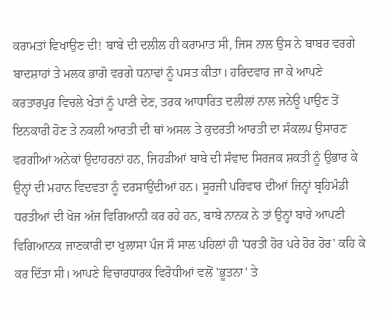ਕਰਾਮਤਾਂ ਵਿਖਾਉਣ ਦੀ! ਬਾਬੇ ਦੀ ਦਲੀਲ ਹੀ ਕਰਾਮਾਤ ਸੀ, ਜਿਸ ਨਾਲ ਉਸ ਨੇ ਬਾਬਰ ਵਰਗੇ ਬਾਦਸ਼ਾਹਾਂ ਤੇ ਮਲਕ ਭਾਗੋ ਵਰਗੇ ਧਨਾਢਾਂ ਨੂੰ ਪਸਤ ਕੀਤਾ। ਹਰਿਦਵਾਰ ਜਾ ਕੇ ਆਪਣੇ ਕਰਤਾਰਪੁਰ ਵਿਚਲੇ ਖੇਤਾਂ ਨੂੰ ਪਾਣੀ ਦੇਣ, ਤਰਕ ਆਧਾਰਿਤ ਦਲੀਲਾਂ ਨਾਲ ਜਨੇਊ ਪਾਉਣ ਤੋਂ ਇਨਕਾਰੀ ਹੋਣ ਤੇ ਨਕਲੀ ਆਰਤੀ ਦੀ ਥਾਂ ਅਸਲ ਤੇ ਕੁਦਰਤੀ ਆਰਤੀ ਦਾ ਸੰਕਲਪ ਉਸਾਰਣ ਵਰਗੀਆਂ ਅਨੇਕਾਂ ਉਦਾਹਰਨਾਂ ਹਨ, ਜਿਹੜੀਆਂ ਬਾਬੇ ਦੀ ਸੰਵਾਦ ਸਿਰਜਕ ਸ਼ਕਤੀ ਨੂੰ ਉਭਾਰ ਕੇ ਉਨ੍ਹਾਂ ਦੀ ਮਹਾਨ ਵਿਦਵਤਾ ਨੂੰ ਦਰਸਾਉਂਦੀਆਂ ਹਨ। ਸੂਰਜੀ ਪਰਿਵਾਰ ਦੀਆਂ ਜਿਨ੍ਹਾਂ ਬ੍ਰਹਿਮੰਡੀ ਧਰਤੀਆਂ ਦੀ ਖੋਜ ਅੱਜ ਵਿਗਿਆਨੀ ਕਰ ਰਹੇ ਹਨ, ਬਾਬੇ ਨਾਨਕ ਨੇ ਤਾਂ ਉਨ੍ਹਾਂ ਬਾਰੇ ਆਪਣੀ ਵਿਗਿਆਨਕ ਜਾਣਕਾਰੀ ਦਾ ਖੁਲਾਸਾ ਪੰਜ ਸੌ ਸਾਲ ਪਹਿਲਾਂ ਹੀ 'ਧਰਤੀ ਹੋਰ ਪਰੇ ਹੋਰ ਹੋਰ' ਕਹਿ ਕੇ ਕਰ ਦਿੱਤਾ ਸੀ। ਆਪਣੇ ਵਿਚਾਰਧਾਰਕ ਵਿਰੋਧੀਆਂ ਵਲੋਂ 'ਭੂਤਨਾ' ਤੇ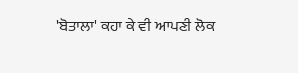'ਬੋਤਾਲਾ' ਕਹਾ ਕੇ ਵੀ ਆਪਣੀ ਲੋਕ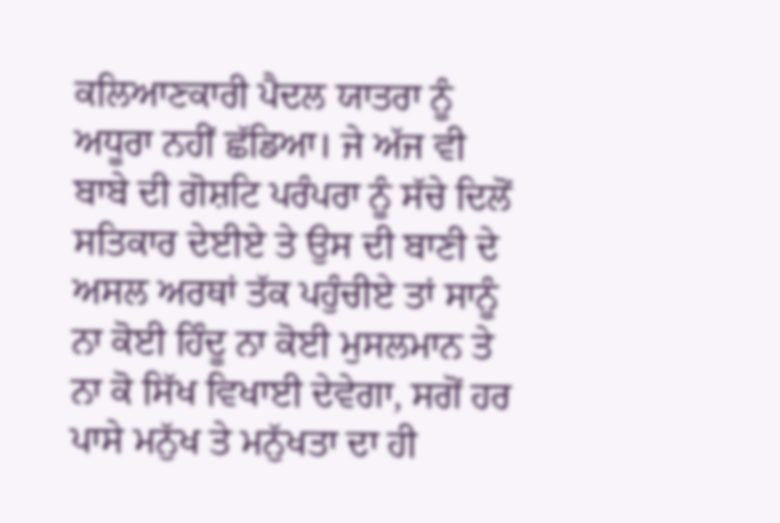ਕਲਿਆਣਕਾਰੀ ਪੈਦਲ ਯਾਤਰਾ ਨੂੰ ਅਧੂਰਾ ਨਹੀਂ ਛੱਡਿਆ। ਜੇ ਅੱਜ ਵੀ ਬਾਬੇ ਦੀ ਗੋਸ਼ਟਿ ਪਰੰਪਰਾ ਨੂੰ ਸੱਚੇ ਦਿਲੋਂ ਸਤਿਕਾਰ ਦੇਈਏ ਤੇ ਉਸ ਦੀ ਬਾਣੀ ਦੇ ਅਸਲ ਅਰਥਾਂ ਤੱਕ ਪਹੁੰਚੀਏ ਤਾਂ ਸਾਨੂੰ ਨਾ ਕੋਈ ਹਿੰਦੂ ਨਾ ਕੋਈ ਮੁਸਲਮਾਨ ਤੇ ਨਾ ਕੋ ਸਿੱਖ ਵਿਖਾਈ ਦੇਵੇਗਾ, ਸਗੋਂ ਹਰ ਪਾਸੇ ਮਨੁੱਖ ਤੇ ਮਨੁੱਖਤਾ ਦਾ ਹੀ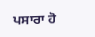ਪਸਾਰਾ ਹੋ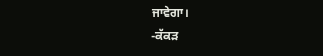ਜਾਵੇਗਾ।
-ਕੱਕੜ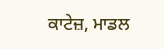ਕਾਟੇਜ਼, ਮਾਡਲ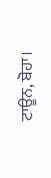ਟਾਊਨ, ਬੋਹਾ।